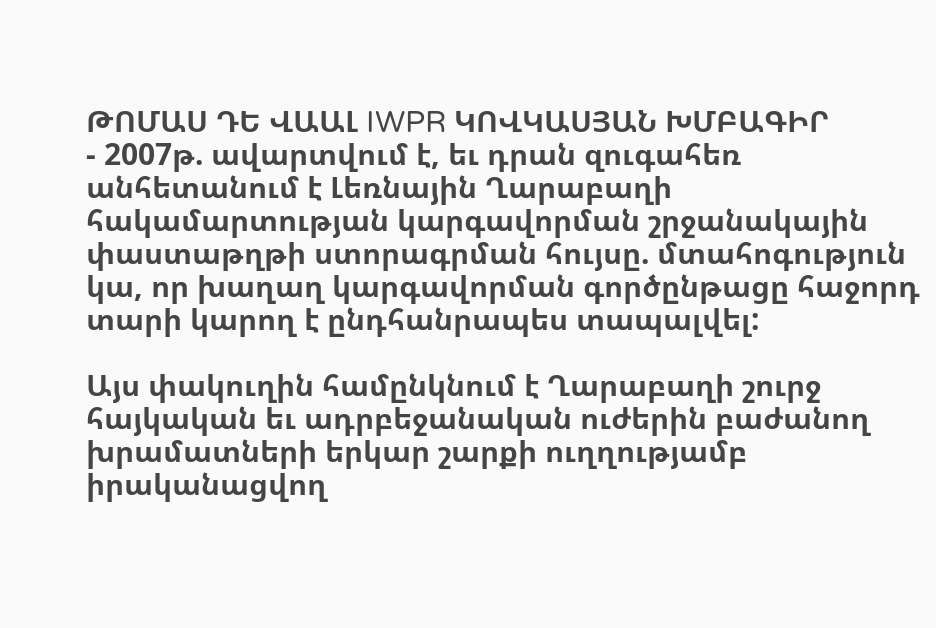ԹՈՄԱՍ ԴԵ ՎԱԱԼ IWPR ԿՈՎԿԱՍՅԱՆ ԽՄԲԱԳԻՐ
- 2007թ. ավարտվում է, եւ դրան զուգահեռ անհետանում է Լեռնային Ղարաբաղի հակամարտության կարգավորման շրջանակային փաստաթղթի ստորագրման հույսը. մտահոգություն կա, որ խաղաղ կարգավորման գործընթացը հաջորդ տարի կարող է ընդհանրապես տապալվել:

Այս փակուղին համընկնում է Ղարաբաղի շուրջ հայկական եւ ադրբեջանական ուժերին բաժանող խրամատների երկար շարքի ուղղությամբ իրականացվող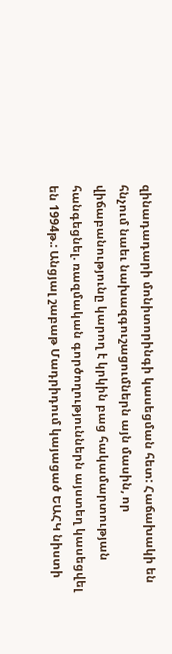զինադադարի մոնիտորինգի կասեցման հետ: Հաճախակի են հնչում նաեւ նախազգուշացումներն այն մասին, որ վիճաբանությունը կարող է կրկին բաց հակամարտության հանգեցնել. ռազմական գործողություններն այստեղ կասեցվել են 1994թ.: Անցյալ շաբաթ Մադրիդում կայացած ԵԱՀԿ նիստի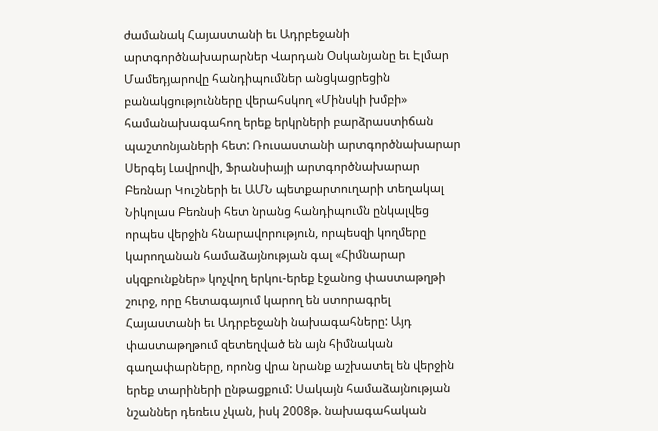ժամանակ Հայաստանի եւ Ադրբեջանի արտգործնախարարներ Վարդան Օսկանյանը եւ Էլմար Մամեդյարովը հանդիպումներ անցկացրեցին բանակցությունները վերահսկող «Մինսկի խմբի» համանախագահող երեք երկրների բարձրաստիճան պաշտոնյաների հետ: Ռուսաստանի արտգործնախարար Սերգեյ Լավրովի, Ֆրանսիայի արտգործնախարար Բեռնար Կուշների եւ ԱՄՆ պետքարտուղարի տեղակալ Նիկոլաս Բեռնսի հետ նրանց հանդիպումն ընկալվեց որպես վերջին հնարավորություն, որպեսզի կողմերը կարողանան համաձայնության գալ «Հիմնարար սկզբունքներ» կոչվող երկու-երեք էջանոց փաստաթղթի շուրջ, որը հետագայում կարող են ստորագրել Հայաստանի եւ Ադրբեջանի նախագահները: Այդ փաստաթղթում զետեղված են այն հիմնական գաղափարները, որոնց վրա նրանք աշխատել են վերջին երեք տարիների ընթացքում: Սակայն համաձայնության նշաններ դեռեւս չկան, իսկ 2008թ. նախագահական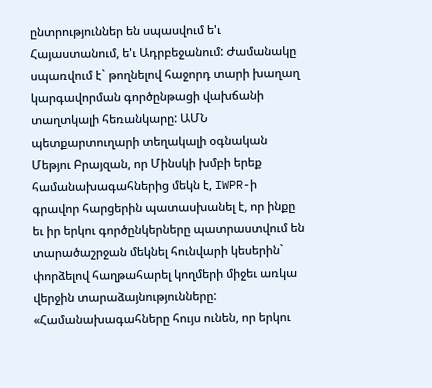ընտրություններ են սպասվում ե'ւ Հայաստանում, ե'ւ Ադրբեջանում: Ժամանակը սպառվում է` թողնելով հաջորդ տարի խաղաղ կարգավորման գործընթացի վախճանի տաղտկալի հեռանկարը: ԱՄՆ պետքարտուղարի տեղակալի օգնական Մեթյու Բրայզան, որ Մինսկի խմբի երեք համանախագահներից մեկն է, IWPR-ի գրավոր հարցերին պատասխանել է, որ ինքը եւ իր երկու գործընկերները պատրաստվում են տարածաշրջան մեկնել հունվարի կեսերին` փորձելով հաղթահարել կողմերի միջեւ առկա վերջին տարաձայնությունները: «Համանախագահները հույս ունեն, որ երկու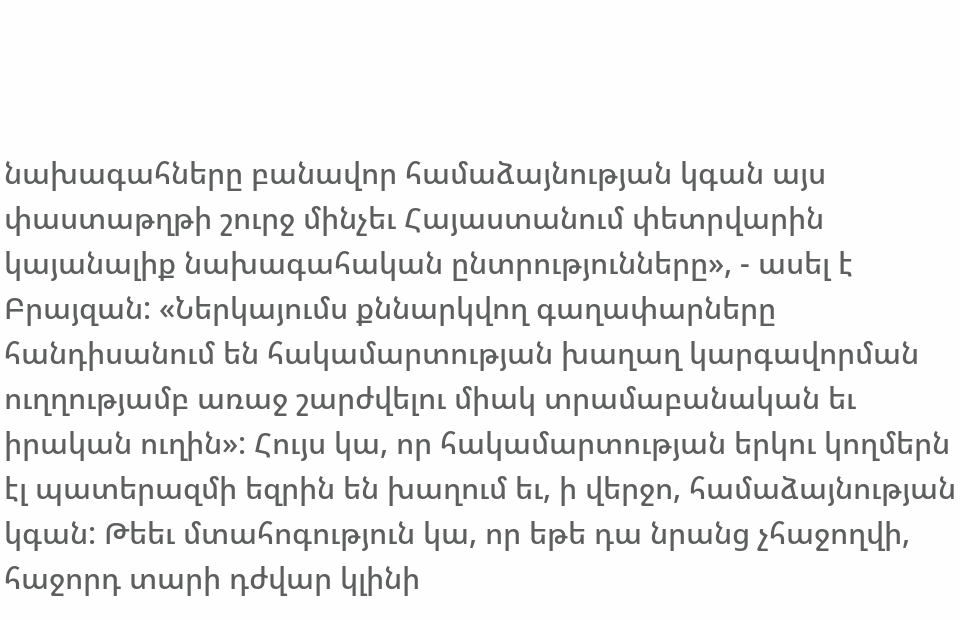նախագահները բանավոր համաձայնության կգան այս փաստաթղթի շուրջ մինչեւ Հայաստանում փետրվարին կայանալիք նախագահական ընտրությունները», - ասել է Բրայզան: «Ներկայումս քննարկվող գաղափարները հանդիսանում են հակամարտության խաղաղ կարգավորման ուղղությամբ առաջ շարժվելու միակ տրամաբանական եւ իրական ուղին»: Հույս կա, որ հակամարտության երկու կողմերն էլ պատերազմի եզրին են խաղում եւ, ի վերջո, համաձայնության կգան: Թեեւ մտահոգություն կա, որ եթե դա նրանց չհաջողվի, հաջորդ տարի դժվար կլինի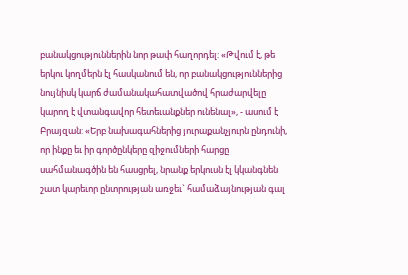բանակցություններին նոր թափ հաղորդել: «Թվում է, թե երկու կողմերն էլ հասկանում են, որ բանակցություններից նույնիսկ կարճ ժամանակահատվածով հրաժարվելը կարող է վտանգավոր հետեւանքներ ունենալ», - ասում է Բրայզան: «Երբ նախագահներից յուրաքանչյուրն ընդունի, որ ինքը եւ իր գործընկերը զիջումների հարցը սահմանագծին են հասցրել, նրանք երկուսն էլ կկանգնեն շատ կարեւոր ընտրության առջեւ` համաձայնության գալ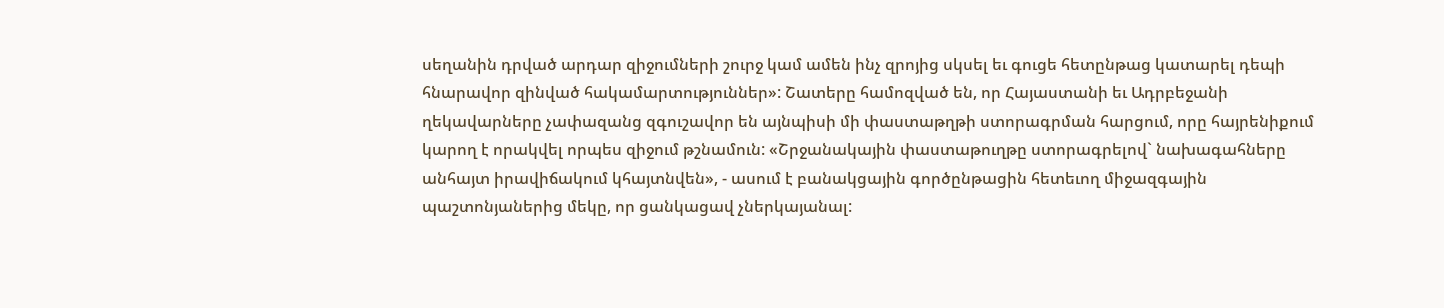սեղանին դրված արդար զիջումների շուրջ կամ ամեն ինչ զրոյից սկսել եւ գուցե հետընթաց կատարել դեպի հնարավոր զինված հակամարտություններ»: Շատերը համոզված են, որ Հայաստանի եւ Ադրբեջանի ղեկավարները չափազանց զգուշավոր են այնպիսի մի փաստաթղթի ստորագրման հարցում, որը հայրենիքում կարող է որակվել որպես զիջում թշնամուն: «Շրջանակային փաստաթուղթը ստորագրելով` նախագահները անհայտ իրավիճակում կհայտնվեն», - ասում է բանակցային գործընթացին հետեւող միջազգային պաշտոնյաներից մեկը, որ ցանկացավ չներկայանալ: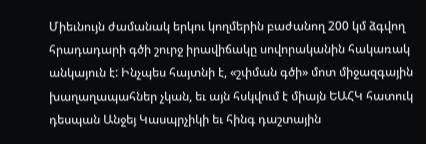Միեւնույն ժամանակ երկու կողմերին բաժանող 200 կմ ձգվող հրադադարի գծի շուրջ իրավիճակը սովորականին հակառակ անկայուն է: Ինչպես հայտնի է, «շփման գծի» մոտ միջազգային խաղաղապահներ չկան, եւ այն հսկվում է միայն ԵԱՀԿ հատուկ դեսպան Անջեյ Կասպրչիկի եւ հինգ դաշտային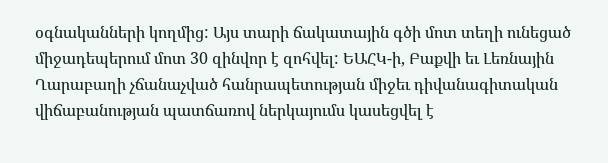օգնականների կողմից: Այս տարի ճակատային գծի մոտ տեղի ունեցած միջադեպերում մոտ 30 զինվոր է զոհվել: ԵԱՀԿ-ի, Բաքվի եւ Լեռնային Ղարաբաղի չճանաչված հանրապետության միջեւ դիվանագիտական վիճաբանության պատճառով ներկայումս կասեցվել է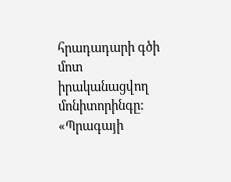հրադադարի գծի մոտ իրականացվող մոնիտորինգը: «Պրագայի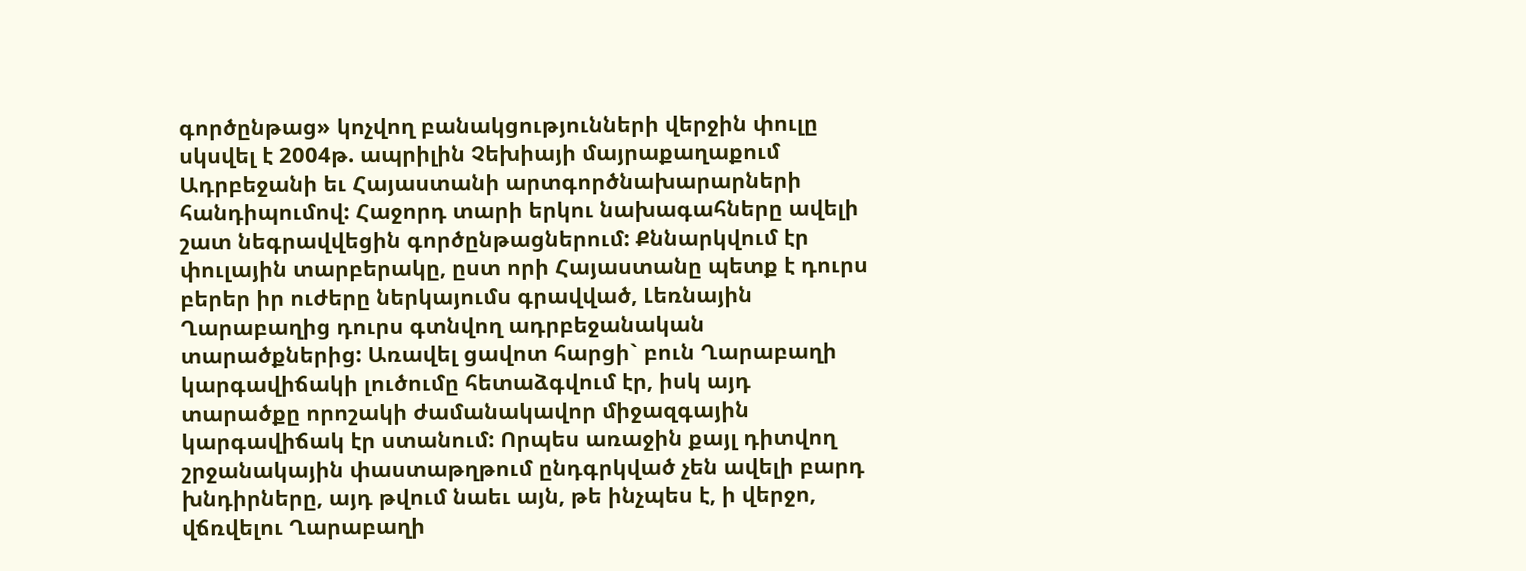գործընթաց» կոչվող բանակցությունների վերջին փուլը սկսվել է 2004թ. ապրիլին Չեխիայի մայրաքաղաքում Ադրբեջանի եւ Հայաստանի արտգործնախարարների հանդիպումով: Հաջորդ տարի երկու նախագահները ավելի շատ նեգրավվեցին գործընթացներում: Քննարկվում էր փուլային տարբերակը, ըստ որի Հայաստանը պետք է դուրս բերեր իր ուժերը ներկայումս գրավված, Լեռնային Ղարաբաղից դուրս գտնվող ադրբեջանական տարածքներից: Առավել ցավոտ հարցի` բուն Ղարաբաղի կարգավիճակի լուծումը հետաձգվում էր, իսկ այդ տարածքը որոշակի ժամանակավոր միջազգային կարգավիճակ էր ստանում: Որպես առաջին քայլ դիտվող շրջանակային փաստաթղթում ընդգրկված չեն ավելի բարդ խնդիրները, այդ թվում նաեւ այն, թե ինչպես է, ի վերջո, վճռվելու Ղարաբաղի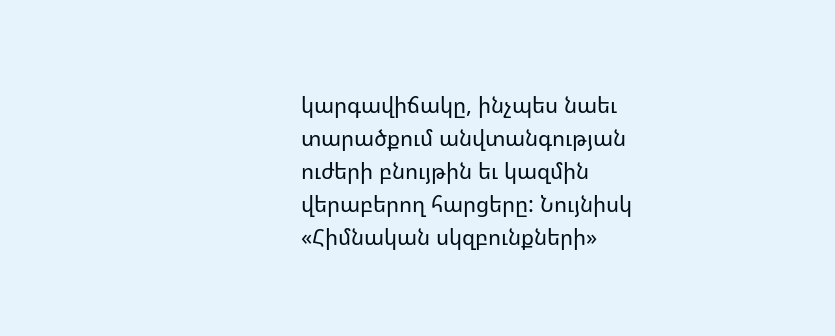կարգավիճակը, ինչպես նաեւ տարածքում անվտանգության ուժերի բնույթին եւ կազմին վերաբերող հարցերը: Նույնիսկ «Հիմնական սկզբունքների»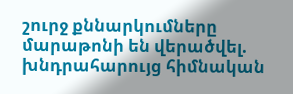շուրջ քննարկումները մարաթոնի են վերածվել. խնդրահարույց հիմնական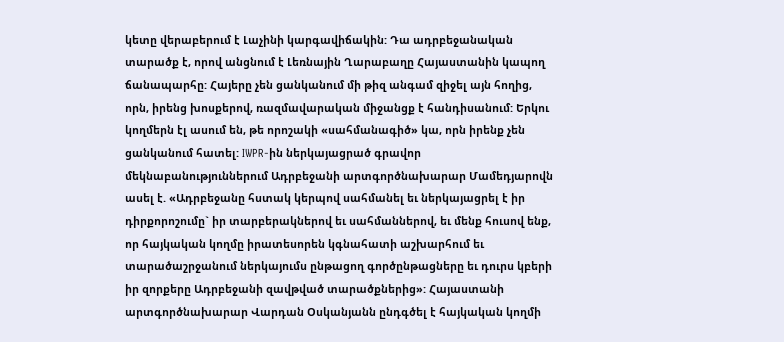կետը վերաբերում է Լաչինի կարգավիճակին: Դա ադրբեջանական տարածք է, որով անցնում է Լեռնային Ղարաբաղը Հայաստանին կապող ճանապարհը: Հայերը չեն ցանկանում մի թիզ անգամ զիջել այն հողից, որն, իրենց խոսքերով, ռազմավարական միջանցք է հանդիսանում: Երկու կողմերն էլ ասում են, թե որոշակի «սահմանագիծ» կա, որն իրենք չեն ցանկանում հատել: IWPR-ին ներկայացրած գրավոր մեկնաբանություններում Ադրբեջանի արտգործնախարար Մամեդյարովն ասել է. «Ադրբեջանը հստակ կերպով սահմանել եւ ներկայացրել է իր դիրքորոշումը` իր տարբերակներով եւ սահմաններով, եւ մենք հուսով ենք, որ հայկական կողմը իրատեսորեն կգնահատի աշխարհում եւ տարածաշրջանում ներկայումս ընթացող գործընթացները եւ դուրս կբերի իր զորքերը Ադրբեջանի զավթված տարածքներից»: Հայաստանի արտգործնախարար Վարդան Օսկանյանն ընդգծել է հայկական կողմի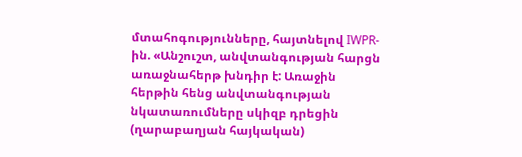մտահոգությունները, հայտնելով IWPR-ին. «Անշուշտ, անվտանգության հարցն առաջնահերթ խնդիր է: Առաջին հերթին հենց անվտանգության նկատառումները սկիզբ դրեցին (ղարաբաղյան հայկական)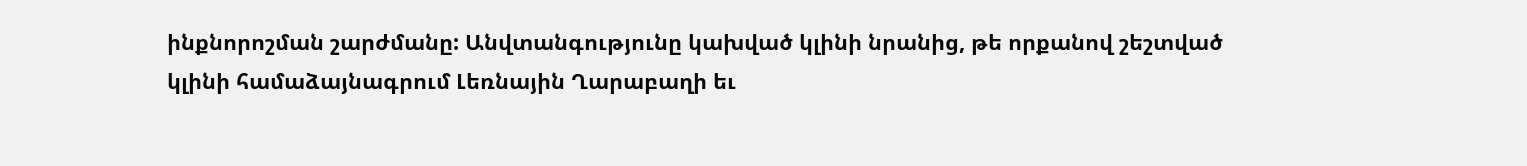ինքնորոշման շարժմանը: Անվտանգությունը կախված կլինի նրանից, թե որքանով շեշտված կլինի համաձայնագրում Լեռնային Ղարաբաղի եւ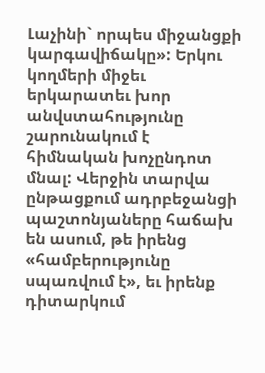Լաչինի` որպես միջանցքի կարգավիճակը»: Երկու կողմերի միջեւ երկարատեւ խոր անվստահությունը շարունակում է հիմնական խոչընդոտ մնալ: Վերջին տարվա ընթացքում ադրբեջանցի պաշտոնյաները հաճախ են ասում, թե իրենց «համբերությունը սպառվում է», եւ իրենք դիտարկում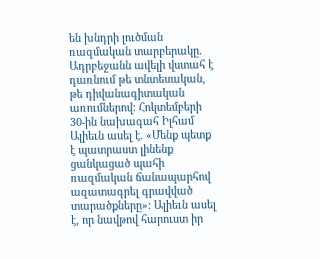են խնդրի լուծման ռազմական տարբերակը. Ադրբեջանն ավելի վստահ է դառնում թե տնտեսական, թե դիվանագիտական առումներով: Հոկտեմբերի 30-ին նախագահ Իլհամ Ալիեւն ասել է. «Մենք պետք է պատրաստ լինենք ցանկացած պահի ռազմական ճանապարհով ազատագրել գրավված տարածքները»: Ալիեւն ասել է, որ նավթով հարուստ իր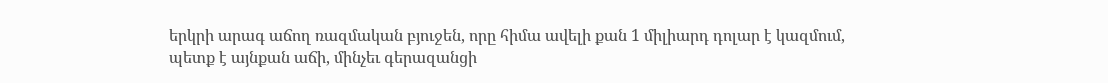երկրի արագ աճող ռազմական բյուջեն, որը հիմա ավելի քան 1 միլիարդ դոլար է կազմում, պետք է այնքան աճի, մինչեւ գերազանցի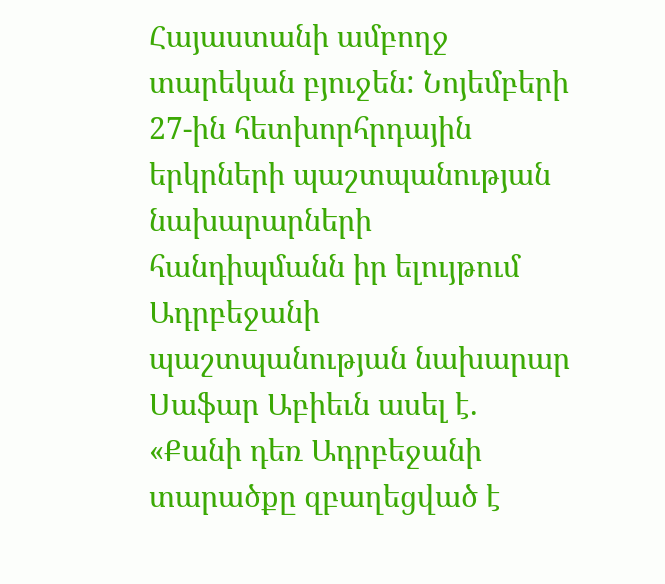Հայաստանի ամբողջ տարեկան բյուջեն: Նոյեմբերի 27-ին հետխորհրդային երկրների պաշտպանության նախարարների հանդիպմանն իր ելույթում Ադրբեջանի պաշտպանության նախարար Սաֆար Աբիեւն ասել է. «Քանի դեռ Ադրբեջանի տարածքը զբաղեցված է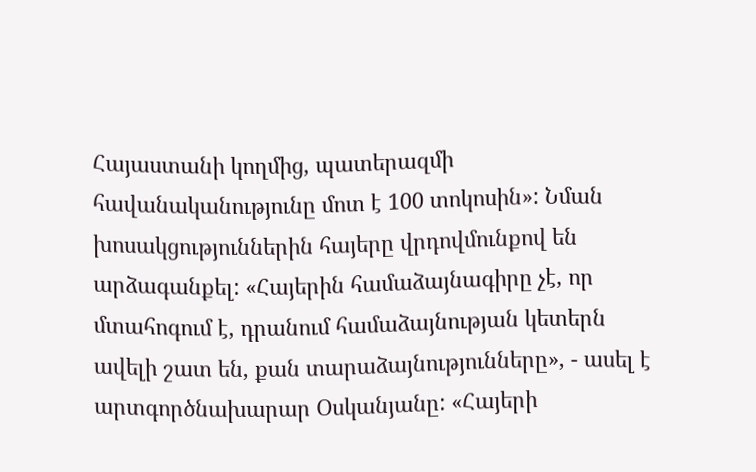Հայաստանի կողմից, պատերազմի հավանականությունը մոտ է 100 տոկոսին»: Նման խոսակցություններին հայերը վրդովմունքով են արձագանքել: «Հայերին համաձայնագիրը չէ, որ մտահոգում է, դրանում համաձայնության կետերն ավելի շատ են, քան տարաձայնությունները», - ասել է արտգործնախարար Օսկանյանը: «Հայերի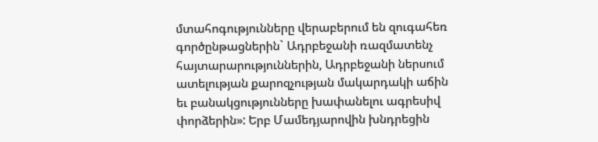մտահոգությունները վերաբերում են զուգահեռ գործընթացներին` Ադրբեջանի ռազմատենչ հայտարարություններին, Ադրբեջանի ներսում ատելության քարոզչության մակարդակի աճին եւ բանակցությունները խափանելու ագրեսիվ փորձերին»: Երբ Մամեդյարովին խնդրեցին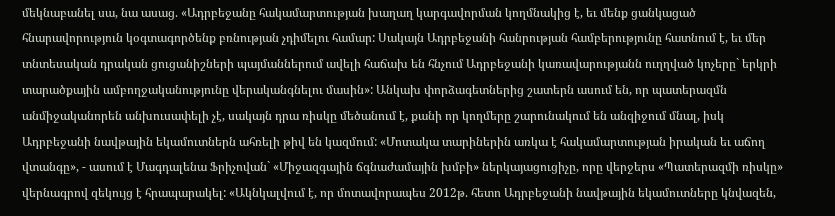մեկնաբանել սա, նա ասաց. «Ադրբեջանը հակամարտության խաղաղ կարգավորման կողմնակից է, եւ մենք ցանկացած հնարավորություն կօգտագործենք բռնության չդիմելու համար: Սակայն Ադրբեջանի հանրության համբերությունը հատնում է, եւ մեր տնտեսական դրական ցուցանիշների պայմաններում ավելի հաճախ են հնչում Ադրբեջանի կառավարությանն ուղղված կոչերը` երկրի տարածքային ամբողջականությունը վերականգնելու մասին»: Անկախ փորձագետներից շատերն ասում են, որ պատերազմն անմիջականորեն անխուսափելի չէ, սակայն դրա ռիսկը մեծանում է, քանի որ կողմերը շարունակում են անզիջում մնալ, իսկ Ադրբեջանի նավթային եկամուտներն ահռելի թիվ են կազմում: «Մոտակա տարիներին առկա է հակամարտության իրական եւ աճող վտանգը», - ասում է Մագդալենա Ֆրիչովան` «Միջազգային ճգնաժամային խմբի» ներկայացուցիչը, որը վերջերս «Պատերազմի ռիսկը» վերնագրով զեկույց է հրապարակել: «Ակնկալվում է, որ մոտավորապես 2012թ. հետո Ադրբեջանի նավթային եկամուտները կնվազեն,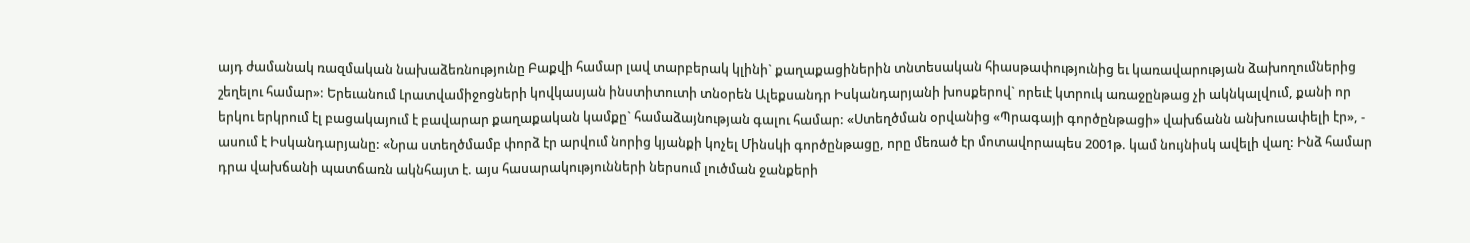այդ ժամանակ ռազմական նախաձեռնությունը Բաքվի համար լավ տարբերակ կլինի` քաղաքացիներին տնտեսական հիասթափությունից եւ կառավարության ձախողումներից շեղելու համար»: Երեւանում Լրատվամիջոցների կովկասյան ինստիտուտի տնօրեն Ալեքսանդր Իսկանդարյանի խոսքերով` որեւէ կտրուկ առաջընթաց չի ակնկալվում, քանի որ երկու երկրում էլ բացակայում է բավարար քաղաքական կամքը` համաձայնության գալու համար: «Ստեղծման օրվանից «Պրագայի գործընթացի» վախճանն անխուսափելի էր», - ասում է Իսկանդարյանը: «Նրա ստեղծմամբ փորձ էր արվում նորից կյանքի կոչել Մինսկի գործընթացը, որը մեռած էր մոտավորապես 2001թ. կամ նույնիսկ ավելի վաղ: Ինձ համար դրա վախճանի պատճառն ակնհայտ է. այս հասարակությունների ներսում լուծման ջանքերի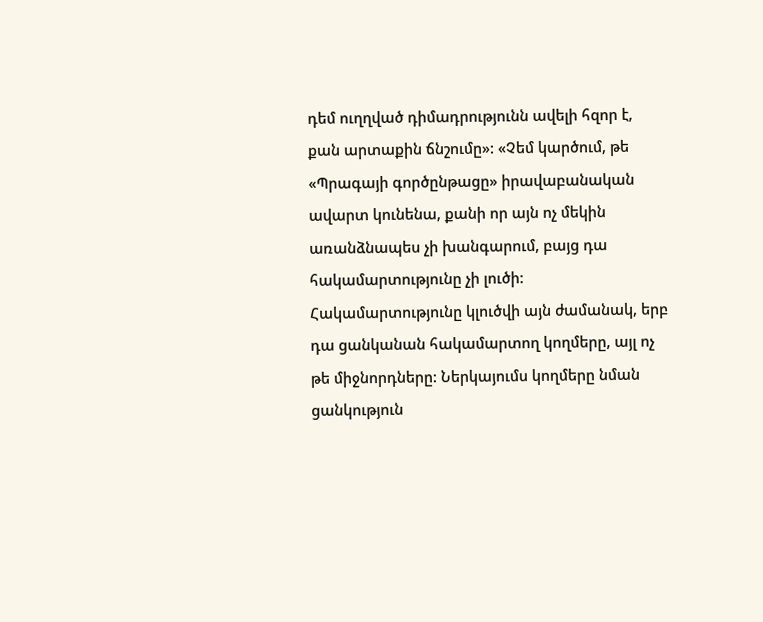դեմ ուղղված դիմադրությունն ավելի հզոր է, քան արտաքին ճնշումը»: «Չեմ կարծում, թե «Պրագայի գործընթացը» իրավաբանական ավարտ կունենա, քանի որ այն ոչ մեկին առանձնապես չի խանգարում, բայց դա հակամարտությունը չի լուծի: Հակամարտությունը կլուծվի այն ժամանակ, երբ դա ցանկանան հակամարտող կողմերը, այլ ոչ թե միջնորդները: Ներկայումս կողմերը նման ցանկություն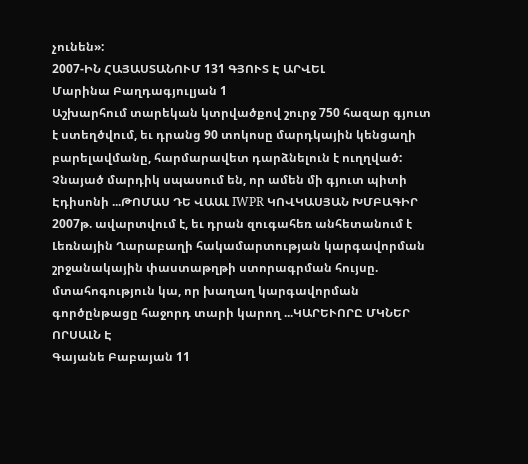չունեն»:
2007-ԻՆ ՀԱՅԱՍՏԱՆՈՒՄ 131 ԳՅՈՒՏ Է ԱՐՎԵԼ
Մարինա Բաղդագյուլյան 1
Աշխարհում տարեկան կտրվածքով շուրջ 750 հազար գյուտ է ստեղծվում, եւ դրանց 90 տոկոսը մարդկային կենցաղի բարելավմանը, հարմարավետ դարձնելուն է ուղղված: Չնայած մարդիկ սպասում են, որ ամեն մի գյուտ պիտի Էդիսոնի ...ԹՈՄԱՍ ԴԵ ՎԱԱԼ IWPR ԿՈՎԿԱՍՅԱՆ ԽՄԲԱԳԻՐ
2007թ. ավարտվում է, եւ դրան զուգահեռ անհետանում է Լեռնային Ղարաբաղի հակամարտության կարգավորման շրջանակային փաստաթղթի ստորագրման հույսը. մտահոգություն կա, որ խաղաղ կարգավորման գործընթացը հաջորդ տարի կարող ...ԿԱՐԵՒՈՐԸ ՄԿՆԵՐ ՈՐՍԱԼՆ Է
Գայանե Բաբայան 11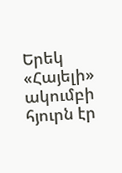Երեկ «Հայելի» ակումբի հյուրն էր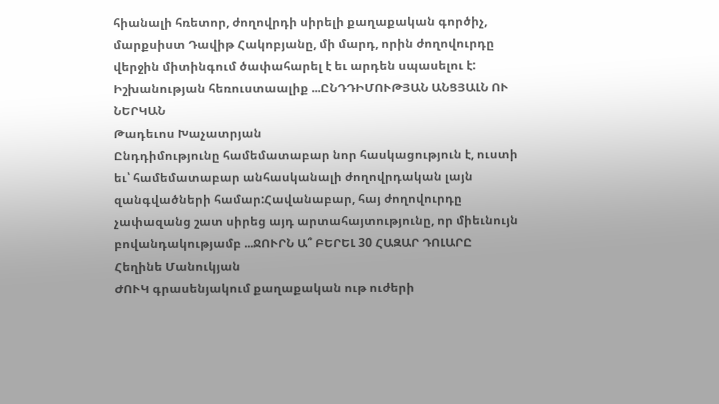հիանալի հռետոր, ժողովրդի սիրելի քաղաքական գործիչ, մարքսիստ Դավիթ Հակոբյանը, մի մարդ, որին ժողովուրդը վերջին միտինգում ծափահարել է եւ արդեն սպասելու է:
Իշխանության հեռուստաալիք ...ԸՆԴԴԻՄՈՒԹՅԱՆ ԱՆՑՅԱԼՆ ՈՒ ՆԵՐԿԱՆ
Թադեւոս Խաչատրյան
Ընդդիմությունը համեմատաբար նոր հասկացություն է, ուստի եւ՝ համեմատաբար անհասկանալի ժողովրդական լայն զանգվածների համար:Հավանաբար, հայ ժողովուրդը չափազանց շատ սիրեց այդ արտահայտությունը, որ միեւնույն բովանդակությամբ ...ՋՈՒՐՆ Ա՞ ԲԵՐԵԼ 30 ՀԱԶԱՐ ԴՈԼԱՐԸ
Հեղինե Մանուկյան
ԺՈՒԿ գրասենյակում քաղաքական ութ ուժերի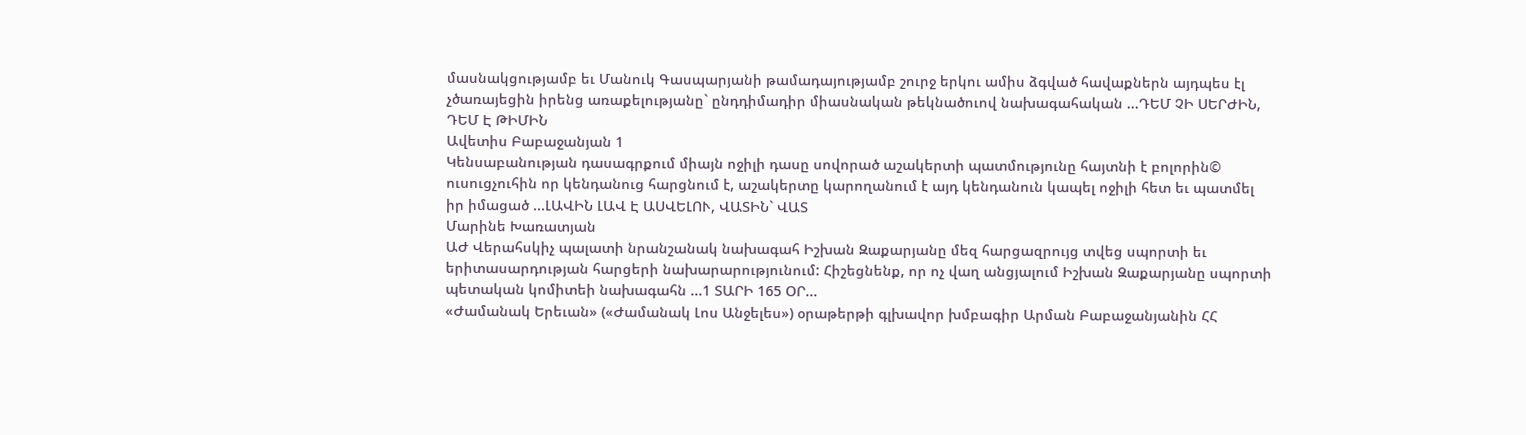մասնակցությամբ եւ Մանուկ Գասպարյանի թամադայությամբ շուրջ երկու ամիս ձգված հավաքներն այդպես էլ չծառայեցին իրենց առաքելությանը` ընդդիմադիր միասնական թեկնածուով նախագահական ...ԴԵՄ ՉԻ ՍԵՐԺԻՆ, ԴԵՄ Է ԹԻՄԻՆ
Ավետիս Բաբաջանյան 1
Կենսաբանության դասագրքում միայն ոջիլի դասը սովորած աշակերտի պատմությունը հայտնի է բոլորին© ուսուցչուհին որ կենդանուց հարցնում է, աշակերտը կարողանում է այդ կենդանուն կապել ոջիլի հետ եւ պատմել իր իմացած ...ԼԱՎԻՆ ԼԱՎ Է ԱՍՎԵԼՈՒ, ՎԱՏԻՆ` ՎԱՏ
Մարինե Խառատյան
ԱԺ Վերահսկիչ պալատի նրանշանակ նախագահ Իշխան Զաքարյանը մեզ հարցազրույց տվեց սպորտի եւ երիտասարդության հարցերի նախարարությունում: Հիշեցնենք, որ ոչ վաղ անցյալում Իշխան Զաքարյանը սպորտի պետական կոմիտեի նախագահն ...1 ՏԱՐԻ 165 ՕՐ...
«Ժամանակ Երեւան» («Ժամանակ Լոս Անջելես») օրաթերթի գլխավոր խմբագիր Արման Բաբաջանյանին ՀՀ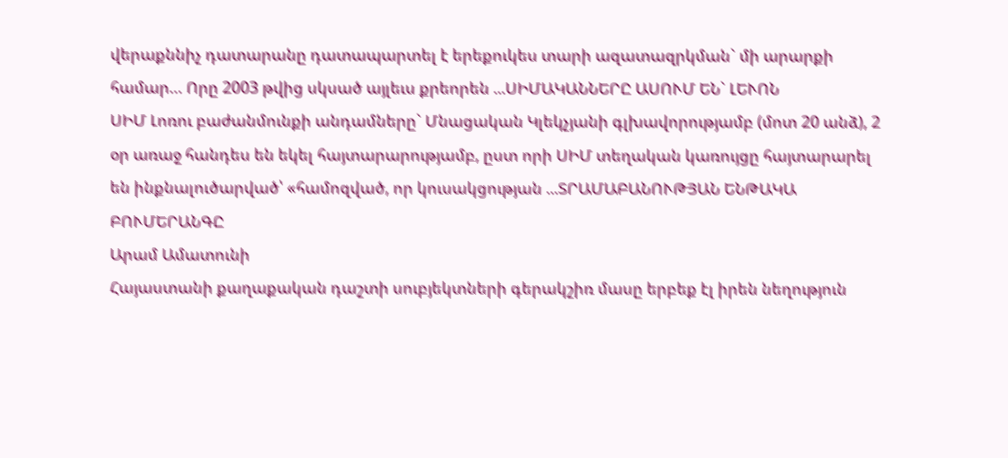վերաքննիչ դատարանը դատապարտել է երեքուկես տարի ազատազրկման` մի արարքի համար… Որը 2003 թվից սկսած այլեւս քրեորեն ...ՍԻՄԱԿԱՆՆԵՐԸ ԱՍՈՒՄ ԵՆ` ԼԵՒՈՆ
ՍԻՄ Լոռու բաժանմունքի անդամները` Մնացական Կլեկչյանի գլխավորությամբ (մոտ 20 անձ), 2 օր առաջ հանդես են եկել հայտարարությամբ, ըստ որի ՍԻՄ տեղական կառույցը հայտարարել են ինքնալուծարված՝ «համոզված, որ կուսակցության ...ՏՐԱՄԱԲԱՆՈՒԹՅԱՆ ԵՆԹԱԿԱ ԲՈՒՄԵՐԱՆԳԸ
Արամ Ամատունի
Հայաստանի քաղաքական դաշտի սուբյեկտների գերակշիռ մասը երբեք էլ իրեն նեղություն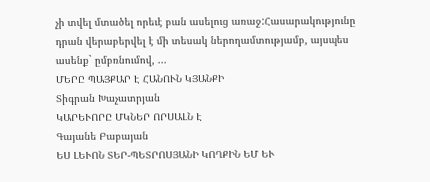չի տվել մտածել որեւէ բան ասելուց առաջ:Հասարակությունը դրան վերաբերվել է մի տեսակ ներողամտությամբ, այսպես ասենք` ըմբռնումով, ...
ՄԵՐԸ ՊԱՅՔԱՐ Է ՀԱՆՈՒՆ ԿՅԱՆՔԻ
Տիգրան Խաչատրյան
ԿԱՐԵՒՈՐԸ ՄԿՆԵՐ ՈՐՍԱԼՆ Է
Գայանե Բաբայան
ԵՍ ԼԵՒՈՆ ՏԵՐ-ՊԵՏՐՈՍՅԱՆԻ ԿՈՂՔԻՆ ԵՄ ԵՒ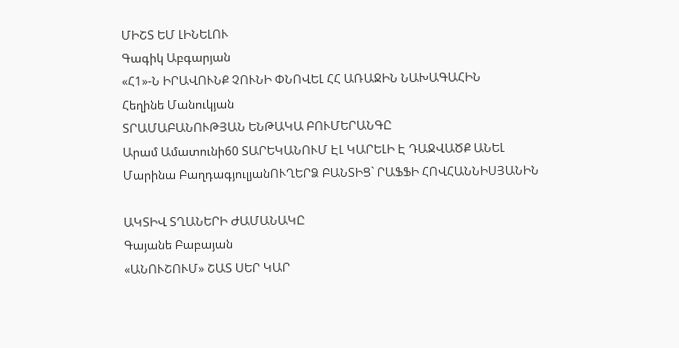ՄԻՇՏ ԵՄ ԼԻՆԵԼՈՒ
Գագիկ Աբգարյան
«Հ1»-Ն ԻՐԱՎՈՒՆՔ ՉՈՒՆԻ ՓՆՈՎԵԼ ՀՀ ԱՌԱՋԻՆ ՆԱԽԱԳԱՀԻՆ
Հեղինե Մանուկյան
ՏՐԱՄԱԲԱՆՈՒԹՅԱՆ ԵՆԹԱԿԱ ԲՈՒՄԵՐԱՆԳԸ
Արամ Ամատունի60 ՏԱՐԵԿԱՆՈՒՄ ԷԼ ԿԱՐԵԼԻ Է ԴԱՋՎԱԾՔ ԱՆԵԼ
Մարինա ԲաղդագյուլյանՈՒՂԵՐՁ ԲԱՆՏԻՑ` ՐԱՖՖԻ ՀՈՎՀԱՆՆԻՍՅԱՆԻՆ

ԱԿՏԻՎ ՏՂԱՆԵՐԻ ԺԱՄԱՆԱԿԸ
Գայանե Բաբայան
«ԱՆՈՒՇՈՒՄ» ՇԱՏ ՍԵՐ ԿԱՐ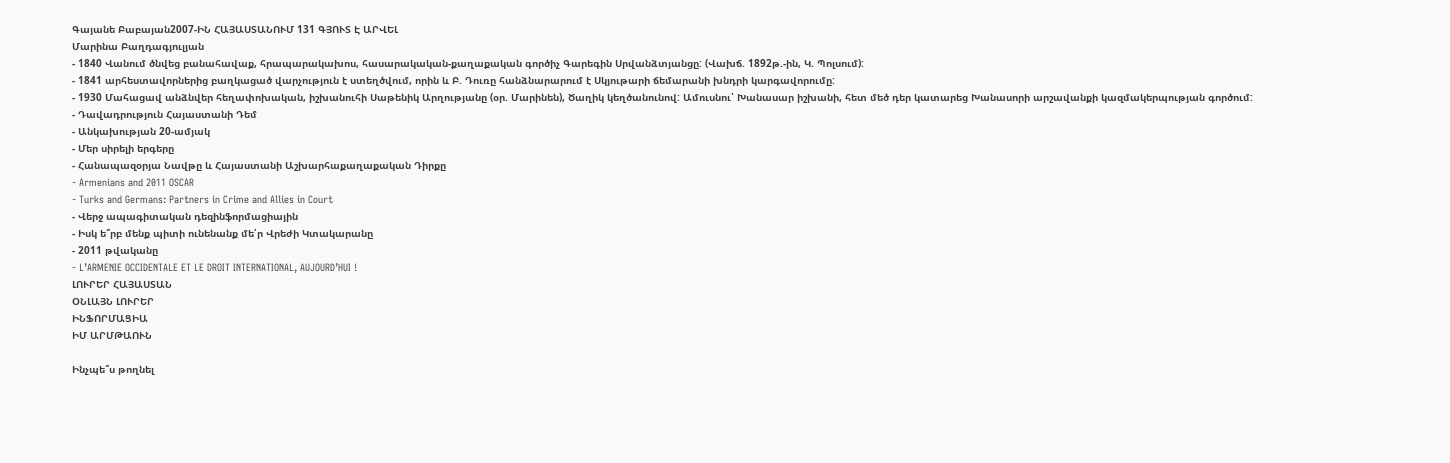Գայանե Բաբայան2007-ԻՆ ՀԱՅԱՍՏԱՆՈՒՄ 131 ԳՅՈՒՏ Է ԱՐՎԵԼ
Մարինա Բաղդագյուլյան
- 1840 Վանում ծնվեց բանահավաք, հրապարակախոս, հասարակական-քաղաքական գործիչ Գարեգին Սրվանձտյանցը: (Վախճ. 1892թ.-ին, Կ. Պոլսում):
- 1841 արհեստավորներից բաղկացած վարչություն է ստեղծվում, որին և Բ. Դուռը հանձնարարում է Սկյութարի ճեմարանի խնդրի կարգավորումը:
- 1930 Մահացավ անձնվեր հեղափոխական, իշխանուհի Սաթենիկ Արղությանը (օր. Մարինեն), Ծաղիկ կեղծանունով: Ամուսնու՝ Խանասար իշխանի, հետ մեծ դեր կատարեց Խանասորի արշավանքի կազմակերպության գործում:
- Դավադրություն Հայաստանի Դեմ
- Անկախության 20-ամյակ
- Մեր սիրելի երգերը
- Հանապազօրյա Նավթը և Հայաստանի Աշխարհաքաղաքական Դիրքը
- Armenians and 2011 OSCAR
- Turks and Germans: Partners in Crime and Allies in Court
- Վերջ ապագիտական դեզինֆորմացիային
- Իսկ ե՞րբ մենք պիտի ունենանք մե՛ր Վրեժի Կտակարանը
- 2011 թվականը
- L’ARMENIE OCCIDENTALE ET LE DROIT INTERNATIONAL, AUJOURD’HUI !
ԼՈՒՐԵՐ ՀԱՅԱՍՏԱՆ
ՕՆԼԱՅՆ ԼՈՒՐԵՐ
ԻՆՖՈՐՄԱՑԻԱ
ԻՄ ԱՐՄԹԱՈՒՆ

Ինչպե՞ս թողնել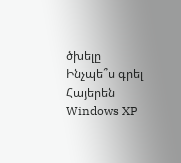ծխելը
Ինչպե՞ս գրել Հայերեն Windows XP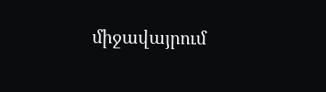միջավայրում